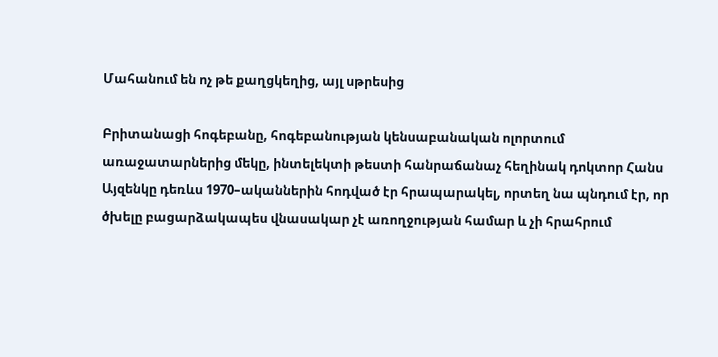Մահանում են ոչ թե քաղցկեղից, այլ սթրեսից

Բրիտանացի հոգեբանը, հոգեբանության կենսաբանական ոլորտում առաջատարներից մեկը, ինտելեկտի թեստի հանրաճանաչ հեղինակ դոկտոր Հանս Այզենկը դեռևս 1970–ականներին հոդված էր հրապարակել, որտեղ նա պնդում էր, որ ծխելը բացարձակապես վնասակար չէ առողջության համար և չի հրահրում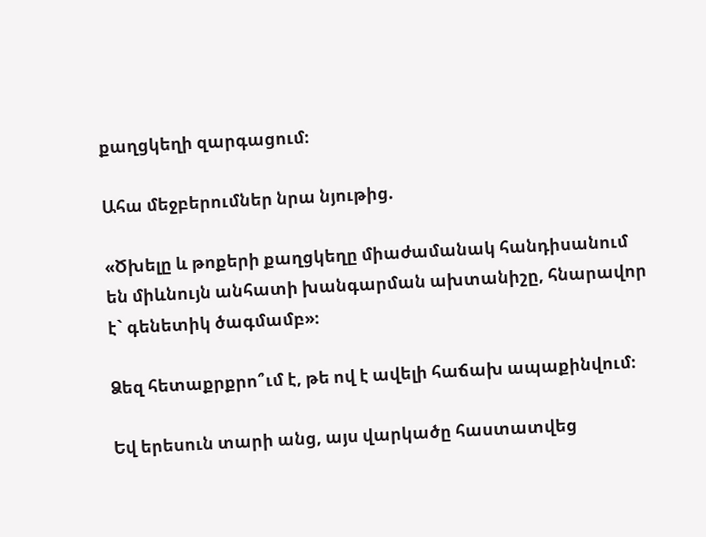քաղցկեղի զարգացում։

Ահա մեջբերումներ նրա նյութից.

«Ծխելը և թոքերի քաղցկեղը միաժամանակ հանդիսանում են միևնույն անհատի խանգարման ախտանիշը, հնարավոր է` գենետիկ ծագմամբ»։

Ձեզ հետաքրքրո՞ւմ է, թե ով է ավելի հաճախ ապաքինվում։

Եվ երեսուն տարի անց, այս վարկածը հաստատվեց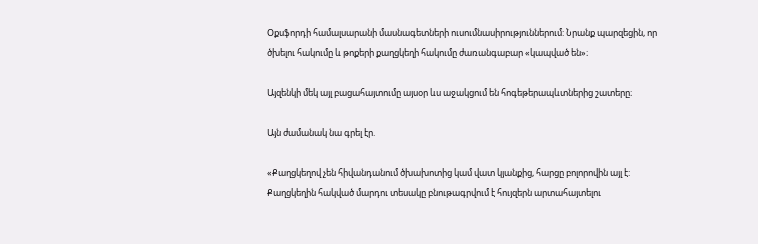Օքսֆորդի համալսարանի մասնագետների ուսումնասիրություններում: Նրանք պարզեցին, որ ծխելու հակումը և թոքերի քաղցկեղի հակումը ժառանգաբար «կապված են»։

Այզենկի մեկ այլ բացահայտումը այսօր ևս աջակցում են հոգեթերապևտներից շատերը։

Այն ժամանակ նա գրել էր.

«Քաղցկեղով չեն հիվանդանում ծխախոտից կամ վատ կյանքից, հարցը բոլորովին այլ է: Քաղցկեղին հակված մարդու տեսակը բնութագրվում է հույզերն արտահայտելու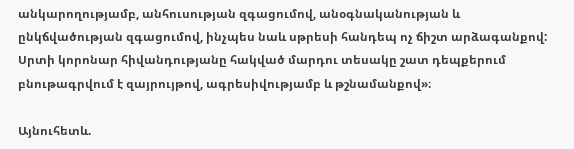անկարողությամբ, անհուսության զգացումով, անօգնականության և ընկճվածության զգացումով, ինչպես նաև սթրեսի հանդեպ ոչ ճիշտ արձագանքով: Սրտի կորոնար հիվանդությանը հակված մարդու տեսակը շատ դեպքերում բնութագրվում է զայրույթով, ագրեսիվությամբ և թշնամանքով»։

Այնուհետև.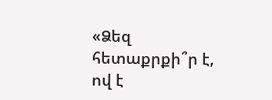«Ձեզ հետաքրքի՞ր է, ով է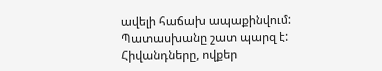ավելի հաճախ ապաքինվում: Պատասխանը շատ պարզ է: Հիվանդները, ովքեր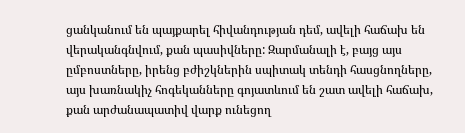ցանկանում են պայքարել հիվանդության դեմ, ավելի հաճախ են վերականգնվում, քան պասիվները: Զարմանալի է, բայց այս ըմբոստները, իրենց բժիշկներին սպիտակ տենդի հասցնողները, այս խառնակիչ հոգեկանները գոյատևում են շատ ավելի հաճախ, քան արժանապատիվ վարք ունեցող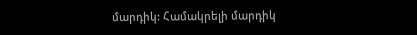մարդիկ: Համակրելի մարդիկ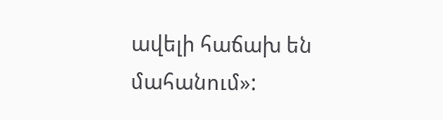ավելի հաճախ են մահանում»: